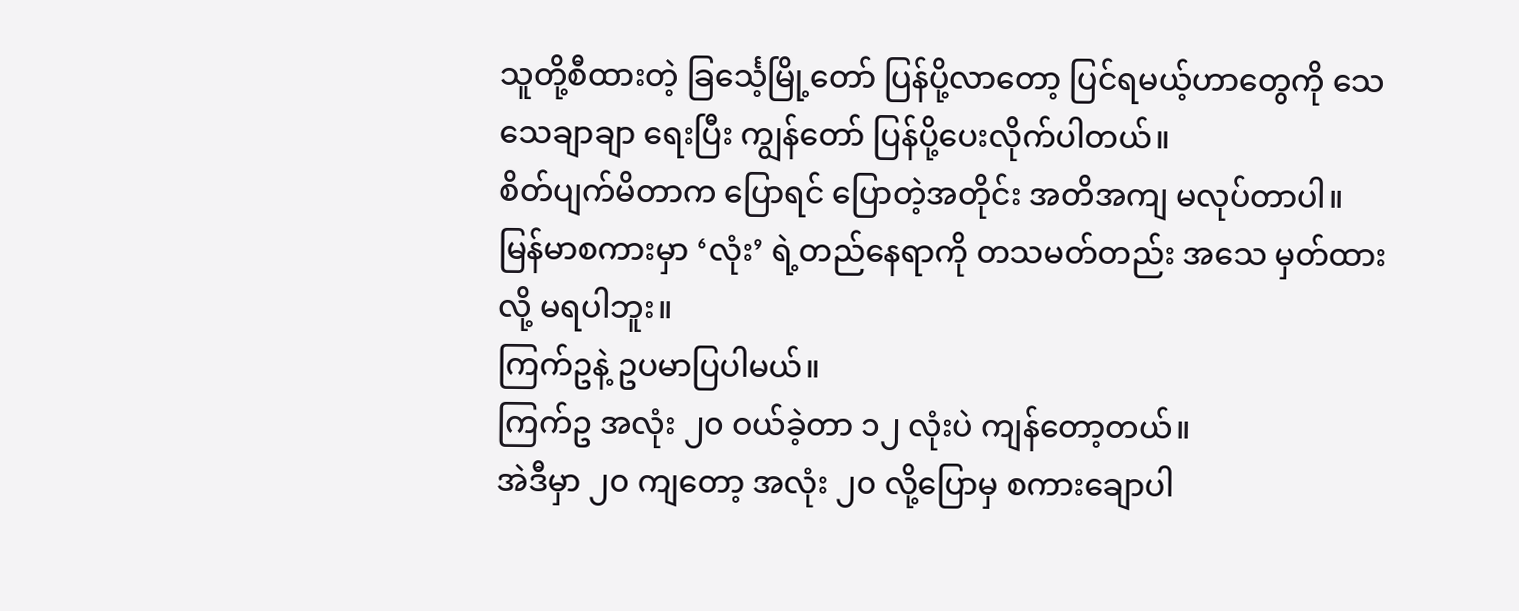သူတို့စီထားတဲ့ ခြင်္သေ့မြို့တော် ပြန်ပို့လာတော့ ပြင်ရမယ့်ဟာတွေကို သေသေချာချာ ရေးပြီး ကျွန်တော် ပြန်ပို့ပေးလိုက်ပါတယ်။
စိတ်ပျက်မိတာက ပြောရင် ပြောတဲ့အတိုင်း အတိအကျ မလုပ်တာပါ။
မြန်မာစကားမှာ ‘လုံး’ ရဲ့တည်နေရာကို တသမတ်တည်း အသေ မှတ်ထားလို့ မရပါဘူး။
ကြက်ဥနဲ့ ဥပမာပြပါမယ်။
ကြက်ဥ အလုံး ၂၀ ဝယ်ခဲ့တာ ၁၂ လုံးပဲ ကျန်တော့တယ်။
အဲဒီမှာ ၂၀ ကျတော့ အလုံး ၂၀ လို့ပြောမှ စကားချောပါ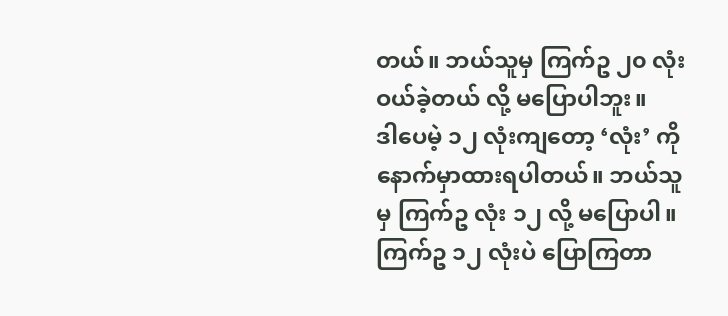တယ်။ ဘယ်သူမှ ကြက်ဥ ၂၀ လုံးဝယ်ခဲ့တယ် လို့ မပြောပါဘူး။
ဒါပေမဲ့ ၁၂ လုံးကျတော့ ‘လုံး’ ကို နောက်မှာထားရပါတယ်။ ဘယ်သူမှ ကြက်ဥ လုံး ၁၂ လို့ မပြောပါ။ ကြက်ဥ ၁၂ လုံးပဲ ပြောကြတာ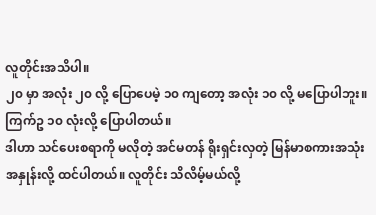လူတိုင်းအသိပါ။
၂၀ မှာ အလုံး ၂၀ လို့ ပြောပေမဲ့ ၁၀ ကျတော့ အလုံး ၁၀ လို့ မပြောပါဘူး။ ကြက်ဥ ၁၀ လုံးလို့ ပြောပါတယ်။
ဒါဟာ သင်ပေးစရာကို မလိုတဲ့ အင်မတန် ရိုးရှင်းလှတဲ့ မြန်မာစကားအသုံးအနှုန်းလို့ ထင်ပါတယ်။ လူတိုင်း သိလိမ့်မယ်လို့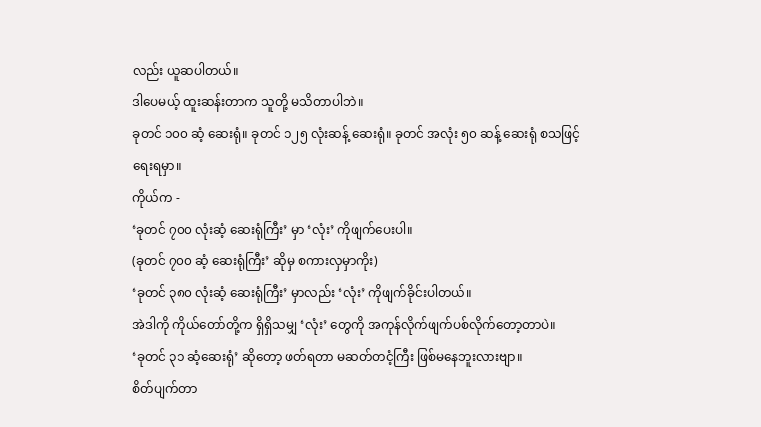လည်း ယူဆပါတယ်။
ဒါပေမယ့် ထူးဆန်းတာက သူတို့ မသိတာပါဘဲ။
ခုတင် ၁၀၀ ဆံ့ ဆေးရုံ။ ခုတင် ၁၂၅ လုံးဆန့် ဆေးရုံ။ ခုတင် အလုံး ၅၀ ဆန့် ဆေးရုံ စသဖြင့် ရေးရမှာ။
ကိုယ်က -
‘ခုတင် ၇၀၀ လုံးဆံ့ ဆေးရုံကြီး’ မှာ ‘လုံး’ ကိုဖျက်ပေးပါ။
(ခုတင် ၇၀၀ ဆံ့ ဆေးရုံကြီး’ ဆိုမှ စကားလှမှာကိုး)
‘ခုတင် ၃၈၀ လုံးဆံ့ ဆေးရုံကြီး’ မှာလည်း ‘လုံး’ ကိုဖျက်ခိုင်းပါတယ်။
အဲဒါကို ကိုယ်တော်တို့က ရှိရှိသမျှ ‘လုံး’ တွေကို အကုန်လိုက်ဖျက်ပစ်လိုက်တော့တာပဲ။
‘ခုတင် ၃၁ ဆံ့ဆေးရုံ’ ဆိုတော့ ဖတ်ရတာ မဆတ်တငံ့ကြီး ဖြစ်မနေဘူးလားဗျာ။
စိတ်ပျက်တာ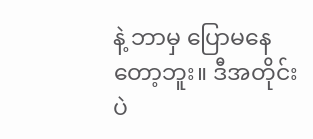နဲ့ ဘာမှ ပြောမနေတော့ဘူး။ ဒီအတိုင်းပဲ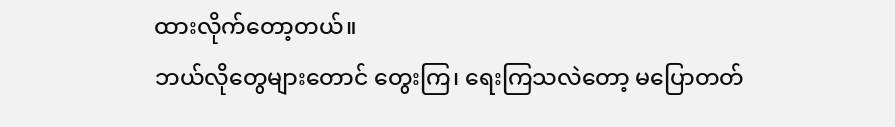ထားလိုက်တော့တယ်။
ဘယ်လိုတွေများတောင် တွေးကြ၊ ရေးကြသလဲတော့ မပြောတတ်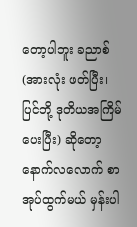တော့ပါဘူး ခညာစ်
(အားလုံး ဖတ်ပြီး၊ ပြင်ဘို့ ဒုတိယအကြိမ် ပေးပြီး) ဆိုတော့ နောက်လလောက် စာအုပ်ထွက်မယ် မှန်းပါ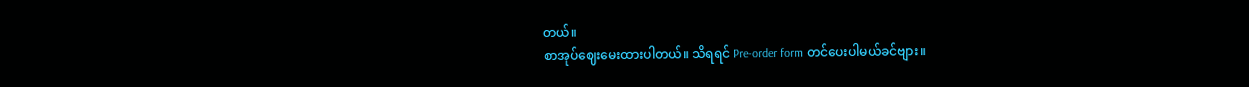တယ်။
စာအုပ်ဈေးမေးထားပါတယ်။ သိရရင် Pre-order form တင်ပေးပါမယ်ခင်ဗျား။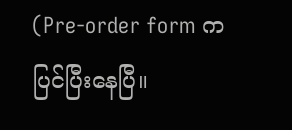(Pre-order form က ပြင်ပြီးနေပြီ။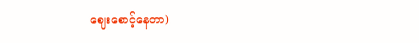ဈေးစောင့်နေတာ)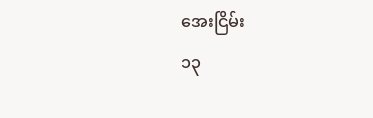အေးငြိမ်း
၁၃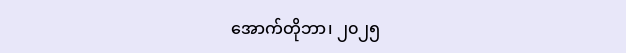အောက်တိုဘာ၊ ၂၀၂၅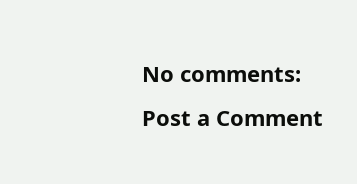No comments:
Post a Comment